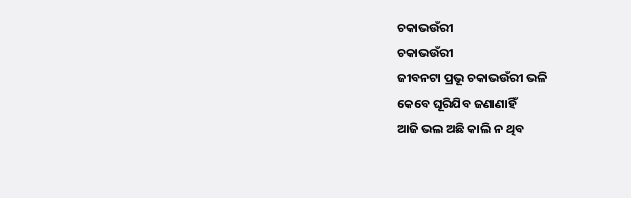ଚକାଭଉଁରୀ
ଚକାଭଉଁରୀ
ଜୀବନଟା ପ୍ରଭୂ ଚକାଭଉଁରୀ ଭଳି
କେବେ ଘୂରିଯିବ ଜଣାଣାହିଁ
ଆଜି ଭଲ ଅଛି କାଲି ନ ଥିବ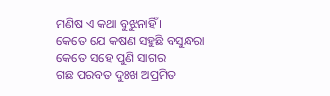ମଣିଷ ଏ କଥା ବୁଝୁନାହିଁ ।
କେତେ ଯେ କଷଣ ସହୁଛି ବସୁନ୍ଧରା
କେତେ ସହେ ପୁଣି ସାଗର
ଗଛ ପରବତ ଦୁଃଖ ଅପ୍ରମିତ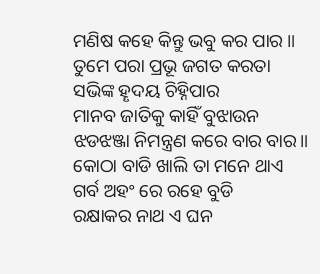ମଣିଷ କହେ କିନ୍ତୁ ଭବୁ କର ପାର ॥
ତୁମେ ପରା ପ୍ରଭୂ ଜଗତ କରତା
ସଭିଙ୍କ ହୄଦୟ ଚିହ୍ନିପାର
ମାନବ ଜାତିକୁ କାହିଁ ବୁଝାଉନ
ଝଡଝଞ୍ଜା ନିମନ୍ତ୍ରଣ କରେ ବାର ବାର॥
କୋଠା ବାଡି ଖାଲି ତା ମନେ ଥାଏ
ଗର୍ବ ଅହଂ ରେ ରହେ ବୁଡି
ରକ୍ଷାକର ନାଥ ଏ ଘନ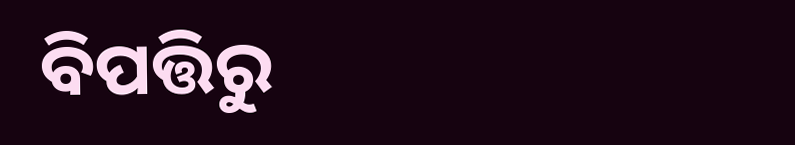ବିପତ୍ତିରୁ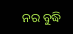ନର ବୁଦ୍ଧି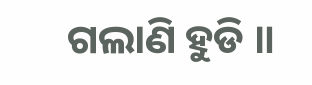ଗଲାଣି ହୁଡି ॥